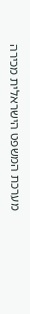מערכת המשפט הישראלית מכירה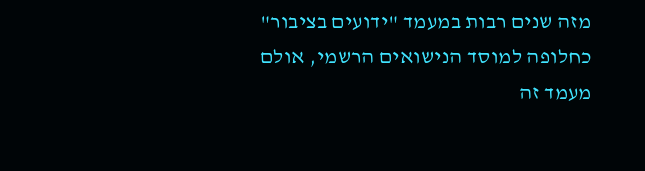מזה שנים רבות במעמד "ידועים בציבור" כחלופה למוסד הנישואים הרשמי, אולם מעמד זה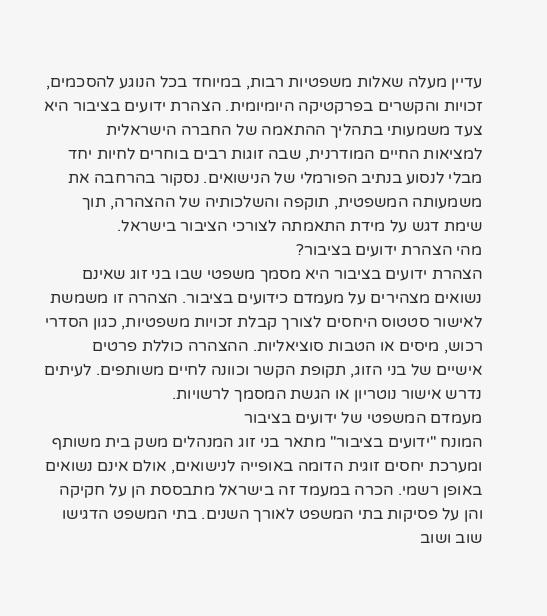עדיין מעלה שאלות משפטיות רבות, במיוחד בכל הנוגע להסכמים, זכויות והקשרים בפרקטיקה היומיומית. הצהרת ידועים בציבור היא צעד משמעותי בתהליך ההתאמה של החברה הישראלית למציאות החיים המודרנית, שבה זוגות רבים בוחרים לחיות יחד מבלי לנסוע בנתיב הפורמלי של הנישואים. נסקור בהרחבה את משמעותה המשפטית, תוקפה והשלכותיה של ההצהרה, תוך שימת דגש על מידת התאמתה לצורכי הציבור בישראל.
מהי הצהרת ידועים בציבור?
הצהרת ידועים בציבור היא מסמך משפטי שבו בני זוג שאינם נשואים מצהירים על מעמדם כידועים בציבור. הצהרה זו משמשת לאישור סטטוס היחסים לצורך קבלת זכויות משפטיות, כגון הסדרי רכוש, מיסים או הטבות סוציאליות. ההצהרה כוללת פרטים אישיים של בני הזוג, תקופת הקשר וכוונה לחיים משותפים. לעיתים נדרש אישור נוטריון או הגשת המסמך לרשויות.
מעמדם המשפטי של ידועים בציבור
המונח "ידועים בציבור" מתאר בני זוג המנהלים משק בית משותף ומערכת יחסים זוגית הדומה באופייה לנישואים, אולם אינם נשואים באופן רשמי. הכרה במעמד זה בישראל מתבססת הן על חקיקה והן על פסיקות בתי המשפט לאורך השנים. בתי המשפט הדגישו שוב ושוב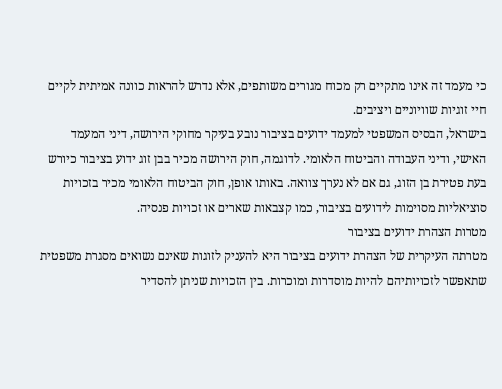כי מעמד זה אינו מתקיים רק מכוח מגורים משותפים, אלא נדרש להראות כוונה אמיתית לקיים חיי זוגיות שוויוניים ויציבים.
בישראל, הבסיס המשפטי למעמד ידועים בציבור נובע בעיקר מחוקי הירושה, דיני המעמד האישי, ודיני העבודה והביטוח הלאומי. לדוגמה, חוק הירושה מכיר בבן זוג ידוע בציבור כיורש בעת פטירת בן הזוג, גם אם לא נערך צוואה. באותו אופן, חוק הביטוח הלאומי מכיר בזכויות סוציאליות מסוימות לידועים בציבור, כמו קצבאות שארים או זכויות פנסיה.
מטרות הצהרת ידועים בציבור
מטרתה העיקרית של הצהרת ידועים בציבור היא להעניק לזוגות שאינם נשואים מסגרת משפטית שתאפשר לזכויותיהם להיות מוסדרות ומוכרות. בין הזכויות שניתן להסדיר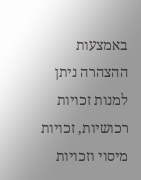באמצעות ההצהרה ניתן למנות זכויות רכושיות, זכויות מיסוי וזכויות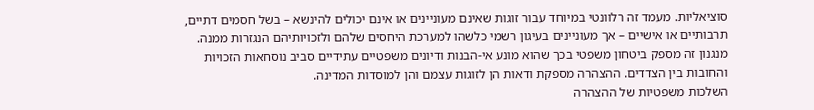סוציאליות. מעמד זה רלוונטי במיוחד עבור זוגות שאינם מעוניינים או אינם יכולים להינשא – בשל חסמים דתיים, תרבותיים או אישיים – אך מעוניינים בעיגון רשמי כלשהו למערכת היחסים שלהם ולזכויותיהם הנגזרות ממנה.
מנגנון זה מספק ביטחון משפטי בכך שהוא מונע אי-הבנות ודיונים משפטיים עתידיים סביב נוסחאות הזכויות והחובות בין הצדדים. ההצהרה מספקת ודאות הן לזוגות עצמם והן למוסדות המדינה.
השלכות משפטיות של ההצהרה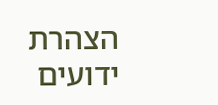הצהרת ידועים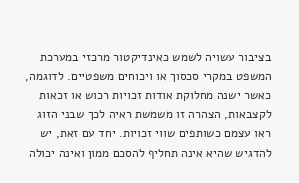בציבור עשויה לשמש כאינדיקטור מרכזי במערכת המשפט במקרי סכסוך או ויכוחים משפטיים. לדוגמה, כאשר ישנה מחלוקת אודות זכויות רכוש או זכאות לקצבאות, הצהרה זו משמשת ראיה לכך שבני הזוג ראו עצמם כשותפים שווי זכויות. יחד עם זאת, יש להדגיש שהיא אינה תחליף להסכם ממון ואינה יכולה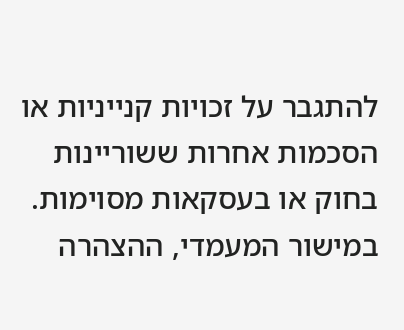להתגבר על זכויות קנייניות או הסכמות אחרות ששוריינות בחוק או בעסקאות מסוימות.
במישור המעמדי, ההצהרה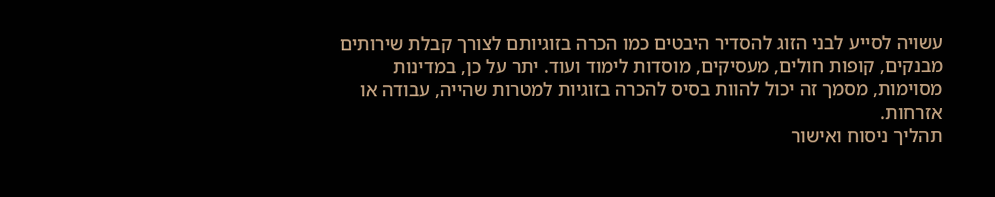עשויה לסייע לבני הזוג להסדיר היבטים כמו הכרה בזוגיותם לצורך קבלת שירותים מבנקים, קופות חולים, מעסיקים, מוסדות לימוד ועוד. יתר על כן, במדינות מסוימות, מסמך זה יכול להוות בסיס להכרה בזוגיות למטרות שהייה, עבודה או אזרחות.
תהליך ניסוח ואישור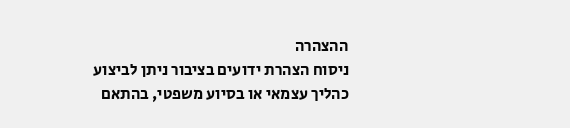ההצהרה
ניסוח הצהרת ידועים בציבור ניתן לביצוע כהליך עצמאי או בסיוע משפטי, בהתאם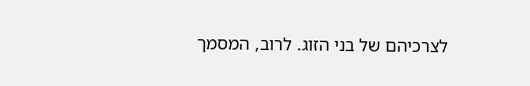לצרכיהם של בני הזוג. לרוב, המסמך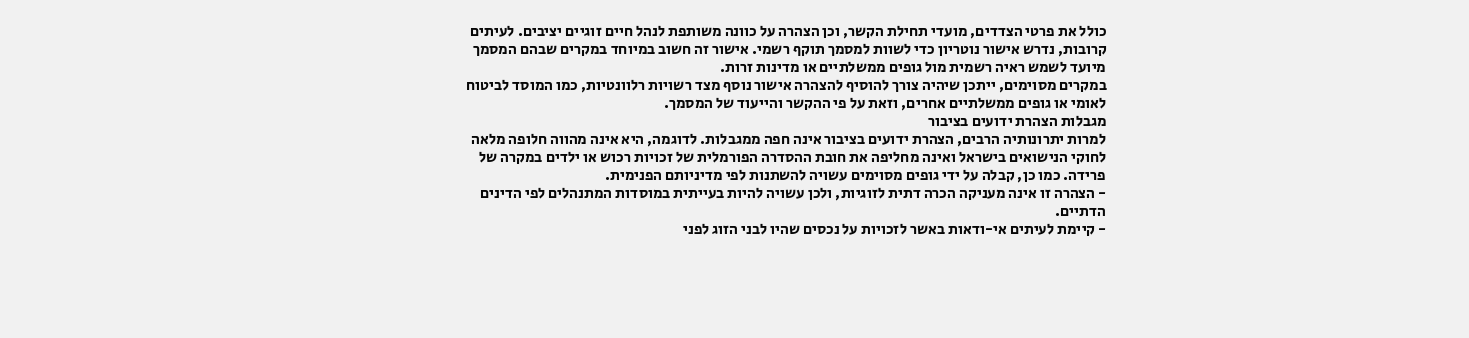כולל את פרטי הצדדים, מועדי תחילת הקשר, וכן הצהרה על כוונה משותפת לנהל חיים זוגיים יציבים. לעיתים קרובות, נדרש אישור נוטריון כדי לשוות למסמך תוקף רשמי. אישור זה חשוב במיוחד במקרים שבהם המסמך מיועד לשמש ראיה רשמית מול גופים ממשלתיים או מדינות זרות.
במקרים מסוימים, ייתכן שיהיה צורך להוסיף להצהרה אישור נוסף מצד רשויות רלוונטיות, כמו המוסד לביטוח לאומי או גופים ממשלתיים אחרים, וזאת על פי ההקשר והייעוד של המסמך.
מגבלות הצהרת ידועים בציבור
למרות יתרונותיה הרבים, הצהרת ידועים בציבור אינה חפה ממגבלות. לדוגמה, היא אינה מהווה חלופה מלאה לחוקי הנישואים בישראל ואינה מחליפה את חובת ההסדרה הפורמלית של זכויות רכוש או ילדים במקרה של פרידה. כמו כן, קבלה על ידי גופים מסוימים עשויה להשתנות לפי מדיניותם הפנימית.
- הצהרה זו אינה מעניקה הכרה דתית לזוגיות, ולכן עשויה להיות בעייתית במוסדות המתנהלים לפי הדינים הדתיים.
- קיימת לעיתים אי-ודאות באשר לזכויות על נכסים שהיו לבני הזוג לפני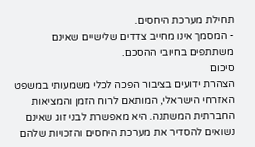תחילת מערכת היחסים.
- המסמך אינו מחייב צדדים שלישיים שאינם משתתפים בחיובי ההסכם.
סיכום
הצהרת ידועים בציבור הפכה לכלי משמעותי במשפט האזרחי הישראלי, המותאם לרוח הזמן והמציאות החברתית המשתנה. היא מאפשרת לבני זוג שאינם נשואים להסדיר את מערכת היחסים והזכויות שלהם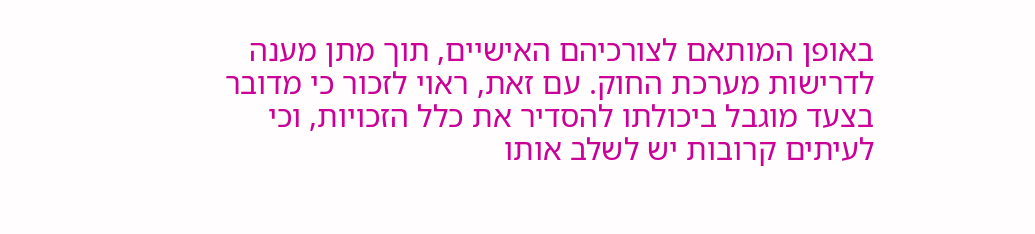באופן המותאם לצורכיהם האישיים, תוך מתן מענה לדרישות מערכת החוק. עם זאת, ראוי לזכור כי מדובר בצעד מוגבל ביכולתו להסדיר את כלל הזכויות, וכי לעיתים קרובות יש לשלב אותו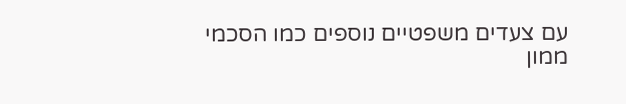עם צעדים משפטיים נוספים כמו הסכמי ממון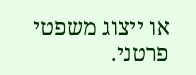או ייצוג משפטי פרטני.